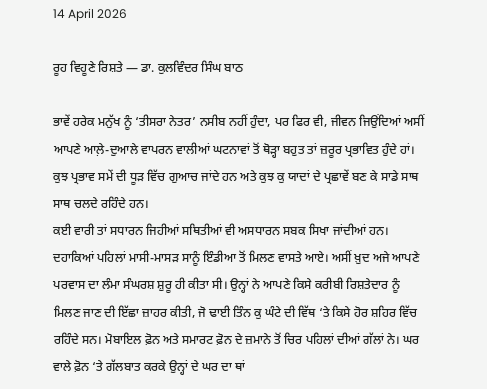14 April 2026

ਰੂਹ ਵਿਹੂਣੇ ਰਿਸ਼ਤੇ — ਡਾ. ਕੁਲਵਿੰਦਰ ਸਿੰਘ ਬਾਠ

ਭਾਵੇਂ ਹਰੇਕ ਮਨੁੱਖ ਨੂੰ ‘ਤੀਸਰਾ ਨੇਤਰ’ ਨਸੀਬ ਨਹੀਂ ਹੁੰਦਾ, ਪਰ ਫਿਰ ਵੀ, ਜੀਵਨ ਜਿਉਂਦਿਆਂ ਅਸੀਂ ਆਪਣੇ ਆਲ਼ੇ-ਦੁਆਲੇ ਵਾਪਰਨ ਵਾਲੀਆਂ ਘਟਨਾਵਾਂ ਤੋਂ ਥੋੜ੍ਹਾ ਬਹੁਤ ਤਾਂ ਜ਼ਰੂਰ ਪ੍ਰਭਾਵਿਤ ਹੁੰਦੇ ਹਾਂ। ਕੁਝ ਪ੍ਰਭਾਵ ਸਮੇਂ ਦੀ ਧੂੜ ਵਿੱਚ ਗੁਆਚ ਜਾਂਦੇ ਹਨ ਅਤੇ ਕੁਝ ਕੁ ਯਾਦਾਂ ਦੇ ਪ੍ਰਛਾਵੇਂ ਬਣ ਕੇ ਸਾਡੇ ਸਾਥ ਸਾਥ ਚਲਦੇ ਰਹਿੰਦੇ ਹਨ।
ਕਈ ਵਾਰੀ ਤਾਂ ਸਧਾਰਨ ਜਿਹੀਆਂ ਸਥਿਤੀਆਂ ਵੀ ਅਸਧਾਰਨ ਸਬਕ ਸਿਖਾ ਜਾਂਦੀਆਂ ਹਨ। ਦਹਾਕਿਆਂ ਪਹਿਲਾਂ ਮਾਸੀ-ਮਾਸੜ ਸਾਨੂੰ ਇੰਡੀਆ ਤੋਂ ਮਿਲਣ ਵਾਸਤੇ ਆਏ। ਅਸੀਂ ਖ਼ੁਦ ਅਜੇ ਆਪਣੇ ਪਰਵਾਸ ਦਾ ਲੰਮਾ ਸੰਘਰਸ਼ ਸ਼ੁਰੂ ਹੀ ਕੀਤਾ ਸੀ। ਉਨ੍ਹਾਂ ਨੇ ਆਪਣੇ ਕਿਸੇ ਕਰੀਬੀ ਰਿਸ਼ਤੇਦਾਰ ਨੂੰ ਮਿਲਣ ਜਾਣ ਦੀ ਇੱਛਾ ਜ਼ਾਹਰ ਕੀਤੀ, ਜੋ ਢਾਈ ਤਿੰਨ ਕੁ ਘੰਟੇ ਦੀ ਵਿੱਥ ‘ਤੇ ਕਿਸੇ ਹੋਰ ਸ਼ਹਿਰ ਵਿੱਚ ਰਹਿੰਦੇ ਸਨ। ਮੋਬਾਇਲ ਫ਼ੋਨ ਅਤੇ ਸਮਾਰਟ ਫ਼ੋਨ ਦੇ ਜ਼ਮਾਨੇ ਤੋਂ ਚਿਰ ਪਹਿਲਾਂ ਦੀਆਂ ਗੱਲਾਂ ਨੇ। ਘਰ ਵਾਲੇ ਫ਼ੋਨ ‘ਤੇ ਗੱਲਬਾਤ ਕਰਕੇ ਉਨ੍ਹਾਂ ਦੇ ਘਰ ਦਾ ਥਾਂ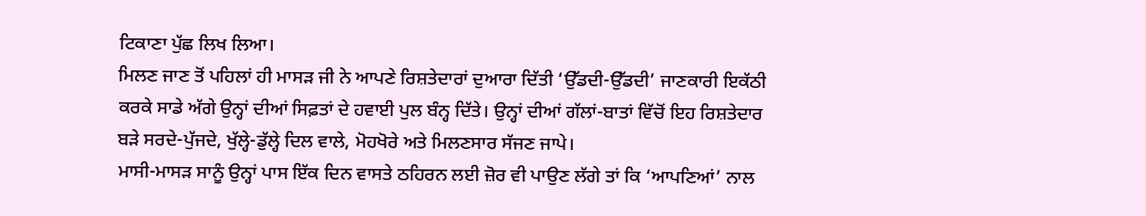ਟਿਕਾਣਾ ਪੁੱਛ ਲਿਖ ਲਿਆ।
ਮਿਲਣ ਜਾਣ ਤੋਂ ਪਹਿਲਾਂ ਹੀ ਮਾਸੜ ਜੀ ਨੇ ਆਪਣੇ ਰਿਸ਼ਤੇਦਾਰਾਂ ਦੁਆਰਾ ਦਿੱਤੀ ‘ਉੱਡਦੀ-ਉੱਡਦੀ’ ਜਾਣਕਾਰੀ ਇਕੱਠੀ ਕਰਕੇ ਸਾਡੇ ਅੱਗੇ ਉਨ੍ਹਾਂ ਦੀਆਂ ਸਿਫ਼ਤਾਂ ਦੇ ਹਵਾਈ ਪੁਲ ਬੰਨ੍ਹ ਦਿੱਤੇ। ਉਨ੍ਹਾਂ ਦੀਆਂ ਗੱਲਾਂ-ਬਾਤਾਂ ਵਿੱਚੋਂ ਇਹ ਰਿਸ਼ਤੇਦਾਰ ਬੜੇ ਸਰਦੇ-ਪੁੱਜਦੇ, ਖੁੱਲ੍ਹੇ-ਡੁੱਲ੍ਹੇ ਦਿਲ ਵਾਲੇ, ਮੋਹਖੋਰੇ ਅਤੇ ਮਿਲਣਸਾਰ ਸੱਜਣ ਜਾਪੇ।
ਮਾਸੀ-ਮਾਸੜ ਸਾਨੂੰ ਉਨ੍ਹਾਂ ਪਾਸ ਇੱਕ ਦਿਨ ਵਾਸਤੇ ਠਹਿਰਨ ਲਈ ਜ਼ੋਰ ਵੀ ਪਾਉਣ ਲੱਗੇ ਤਾਂ ਕਿ ‘ਆਪਣਿਆਂ’ ਨਾਲ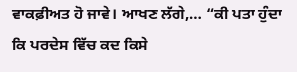ਵਾਕਫ਼ੀਅਤ ਹੋ ਜਾਵੇ। ਆਖਣ ਲੱਗੇ,… “ਕੀ ਪਤਾ ਹੁੰਦਾ ਕਿ ਪਰਦੇਸ ਵਿੱਚ ਕਦ ਕਿਸੇ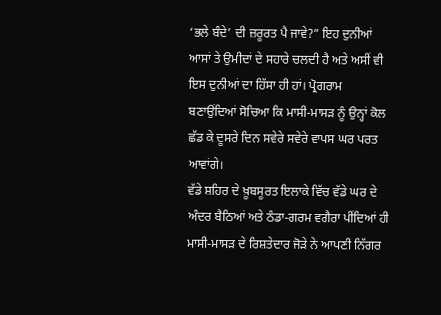‘ਭਲੇ ਬੰਦੇ’ ਦੀ ਜ਼ਰੂਰਤ ਪੈ ਜਾਵੇ?” ਇਹ ਦੁਨੀਆਂ ਆਸਾਂ ਤੇ ਉਮੀਦਾਂ ਦੇ ਸਹਾਰੇ ਚਲਦੀ ਹੈ ਅਤੇ ਅਸੀਂ ਵੀ ਇਸ ਦੁਨੀਆਂ ਦਾ ਹਿੱਸਾ ਹੀ ਹਾਂ। ਪ੍ਰੋਗਰਾਮ ਬਣਾਉਂਦਿਆਂ ਸੋਚਿਆ ਕਿ ਮਾਸੀ-ਮਾਸੜ ਨੂੰ ਉਨ੍ਹਾਂ ਕੋਲ ਛੱਡ ਕੇ ਦੂਸਰੇ ਦਿਨ ਸਵੇਰੇ ਸਵੇਰੇ ਵਾਪਸ ਘਰ ਪਰਤ ਆਵਾਂਗੇ।
ਵੱਡੇ ਸ਼ਹਿਰ ਦੇ ਖ਼ੂਬਸੂਰਤ ਇਲਾਕੇ ਵਿੱਚ ਵੱਡੇ ਘਰ ਦੇ ਅੰਦਰ ਬੈਠਿਆਂ ਅਤੇ ਠੰਡਾ-ਗਰਮ ਵਗੈਰਾ ਪੀਂਦਿਆਂ ਹੀ ਮਾਸੀ-ਮਾਸੜ ਦੇ ਰਿਸ਼ਤੇਦਾਰ ਜੋੜੇ ਨੇ ਆਪਣੀ ਨਿੱਗਰ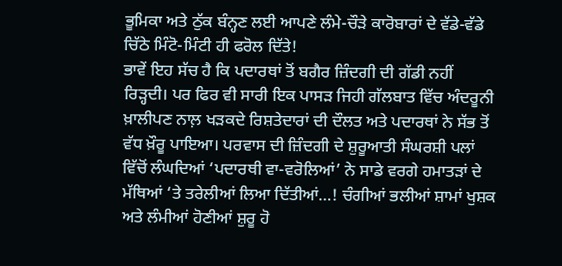ਭੂਮਿਕਾ ਅਤੇ ਠੁੱਕ ਬੰਨ੍ਹਣ ਲਈ ਆਪਣੇ ਲੰਮੇ-ਚੌੜੇ ਕਾਰੋਬਾਰਾਂ ਦੇ ਵੱਡੇ-ਵੱਡੇ ਚਿੱਠੇ ਮਿੰਟੋ-ਮਿੰਟੀ ਹੀ ਫਰੋਲ ਦਿੱਤੇ!
ਭਾਵੇਂ ਇਹ ਸੱਚ ਹੈ ਕਿ ਪਦਾਰਥਾਂ ਤੋਂ ਬਗੈਰ ਜ਼ਿੰਦਗੀ ਦੀ ਗੱਡੀ ਨਹੀਂ ਰਿੜ੍ਹਦੀ। ਪਰ ਫਿਰ ਵੀ ਸਾਰੀ ਇਕ ਪਾਸੜ ਜਿਹੀ ਗੱਲਬਾਤ ਵਿੱਚ ਅੰਦਰੂਨੀ ਖ਼ਾਲੀਪਣ ਨਾਲ਼ ਖੜਕਦੇ ਰਿਸ਼ਤੇਦਾਰਾਂ ਦੀ ਦੌਲਤ ਅਤੇ ਪਦਾਰਥਾਂ ਨੇ ਸੱਭ ਤੋਂ ਵੱਧ ਖ਼ੌਰੂ ਪਾਇਆ। ਪਰਵਾਸ ਦੀ ਜ਼ਿੰਦਗੀ ਦੇ ਸ਼ੁਰੂਆਤੀ ਸੰਘਰਸ਼ੀ ਪਲਾਂ ਵਿੱਚੋਂ ਲੰਘਦਿਆਂ ‘ਪਦਾਰਥੀ ਵਾ-ਵਰੋਲਿਆਂ’ ਨੇ ਸਾਡੇ ਵਰਗੇ ਹਮਾਤੜਾਂ ਦੇ ਮੱਥਿਆਂ ‘ਤੇ ਤਰੇਲੀਆਂ ਲਿਆ ਦਿੱਤੀਆਂ…! ਚੰਗੀਆਂ ਭਲੀਆਂ ਸ਼ਾਮਾਂ ਖੁਸ਼ਕ ਅਤੇ ਲੰਮੀਆਂ ਹੋਣੀਆਂ ਸ਼ੁਰੂ ਹੋ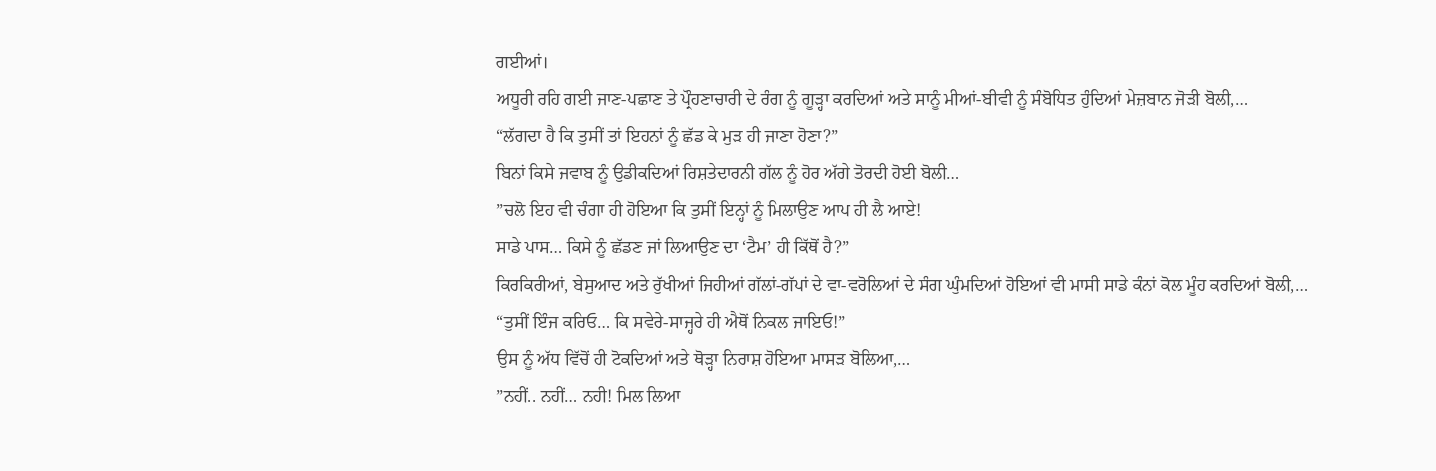ਗਈਆਂ।
ਅਧੂਰੀ ਰਹਿ ਗਈ ਜਾਣ-ਪਛਾਣ ਤੇ ਪ੍ਰੌਹਣਾਚਾਰੀ ਦੇ ਰੰਗ ਨੂੰ ਗੂੜ੍ਹਾ ਕਰਦਿਆਂ ਅਤੇ ਸਾਨੂੰ ਮੀਆਂ-ਬੀਵੀ ਨੂੰ ਸੰਬੋਧਿਤ ਹੁੰਦਿਆਂ ਮੇਜ਼ਬਾਨ ਜੋੜੀ ਬੋਲੀ,…
“ਲੱਗਦਾ ਹੈ ਕਿ ਤੁਸੀਂ ਤਾਂ ਇਹਨਾਂ ਨੂੰ ਛੱਡ ਕੇ ਮੁੜ ਹੀ ਜਾਣਾ ਹੋਣਾ?”
ਬਿਨਾਂ ਕਿਸੇ ਜਵਾਬ ਨੂੰ ਉਡੀਕਦਿਆਂ ਰਿਸ਼ਤੇਦਾਰਨੀ ਗੱਲ ਨੂੰ ਹੋਰ ਅੱਗੇ ਤੋਰਦੀ ਹੋਈ ਬੋਲੀ…
”ਚਲੋ ਇਹ ਵੀ ਚੰਗਾ ਹੀ ਹੋਇਆ ਕਿ ਤੁਸੀਂ ਇਨ੍ਹਾਂ ਨੂੰ ਮਿਲਾਉਣ ਆਪ ਹੀ ਲੈ ਆਏ!
ਸਾਡੇ ਪਾਸ… ਕਿਸੇ ਨੂੰ ਛੱਡਣ ਜਾਂ ਲਿਆਉਣ ਦਾ ‘ਟੈਮ’ ਹੀ ਕਿੱਥੋਂ ਹੈ?”
ਕਿਰਕਿਰੀਆਂ, ਬੇਸੁਆਦ ਅਤੇ ਰੁੱਖੀਆਂ ਜਿਹੀਆਂ ਗੱਲਾਂ-ਗੱਪਾਂ ਦੇ ਵਾ-ਵਰੋਲਿਆਂ ਦੇ ਸੰਗ ਘੁੰਮਦਿਆਂ ਹੋਇਆਂ ਵੀ ਮਾਸੀ ਸਾਡੇ ਕੰਨਾਂ ਕੋਲ ਮੂੰਹ ਕਰਦਿਆਂ ਬੋਲੀ,…
“ਤੁਸੀਂ ਇੰਜ ਕਰਿਓ… ਕਿ ਸਵੇਰੇ-ਸਾਜ੍ਹਰੇ ਹੀ ਐਥੋਂ ਨਿਕਲ ਜਾਇਓ!”
ਉਸ ਨੂੰ ਅੱਧ ਵਿੱਚੋਂ ਹੀ ਟੋਕਦਿਆਂ ਅਤੇ ਥੋੜ੍ਹਾ ਨਿਰਾਸ਼ ਹੋਇਆ ਮਾਸੜ ਬੋਲਿਆ,…
”ਨਹੀਂ.. ਨਹੀਂ… ਨਹੀ! ਮਿਲ ਲਿਆ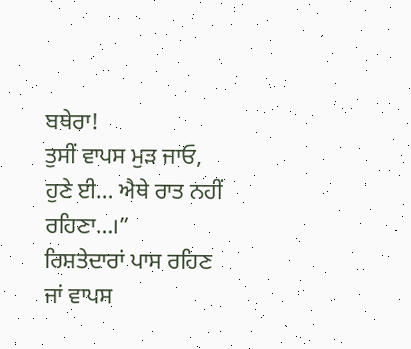ਬਥੇਰਾ!
ਤੁਸੀਂ ਵਾਪਸ ਮੁੜ ਜਾਓ, ਹੁਣੇ ਈ… ਐਥੇ ਰਾਤ ਨਹੀਂ ਰਹਿਣਾ…।”
ਰਿਸ਼ਤੇਦਾਰਾਂ ਪਾਸ ਰਹਿਣ ਜਾਂ ਵਾਪਸ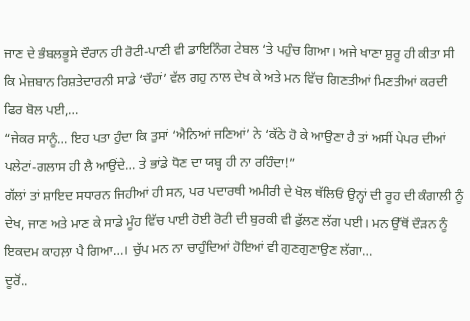ਜਾਣ ਦੇ ਭੰਬਲਭੂਸੇ ਦੌਰਾਨ ਹੀ ਰੋਟੀ-ਪਾਣੀ ਵੀ ਡਾਇਨਿੰਗ ਟੇਬਲ ‘ਤੇ ਪਹੁੰਚ ਗਿਆ। ਅਜੇ ਖਾਣਾ ਸ਼ੁਰੂ ਹੀ ਕੀਤਾ ਸੀ ਕਿ ਮੇਜ਼ਬਾਨ ਰਿਸ਼ਤੇਦਾਰਨੀ ਸਾਡੇ ‘ਚੌਹਾਂ’ ਵੱਲ ਗਹੁ ਨਾਲ ਦੇਖ ਕੇ ਅਤੇ ਮਨ ਵਿੱਚ ਗਿਣਤੀਆਂ ਮਿਣਤੀਆਂ ਕਰਦੀ ਫਿਰ ਬੋਲ ਪਈ,…
“ਜੇਕਰ ਸਾਨੂੰ… ਇਹ ਪਤਾ ਹੁੰਦਾ ਕਿ ਤੁਸਾਂ ‘ਐਨਿਆਂ ਜਣਿਆਂ’ ਨੇ ‘ਕੱਠੇ ਹੋ ਕੇ ਆਉਣਾ ਹੈ ਤਾਂ ਅਸੀਂ ਪੇਪਰ ਦੀਆਂ ਪਲੇਟਾਂ-ਗਲਾਸ ਹੀ ਲੈ ਆਉਂਦੇ… ਤੇ ਭਾਂਡੇ ਧੋਣ ਦਾ ਯਬ੍ਹ ਹੀ ਨਾ ਰਹਿੰਦਾ!”
ਗੱਲਾਂ ਤਾਂ ਸ਼ਾਇਦ ਸਧਾਰਨ ਜਿਹੀਆਂ ਹੀ ਸਨ, ਪਰ ਪਦਾਰਥੀ ਅਮੀਰੀ ਦੇ ਖੋਲ ਥੱਲਿਓਂ ਉਨ੍ਹਾਂ ਦੀ ਰੂਹ ਦੀ ਕੰਗਾਲੀ ਨੂੰ ਦੇਖ, ਜਾਣ ਅਤੇ ਮਾਣ ਕੇ ਸਾਡੇ ਮੂੰਹ ਵਿੱਚ ਪਾਈ ਹੋਈ ਰੋਟੀ ਦੀ ਬੁਰਕੀ ਵੀ ਫੁੱਲਣ ਲੱਗ ਪਈ। ਮਨ ਉੱਥੋਂ ਦੌੜਨ ਨੂੰ ਇਕਦਮ ਕਾਹਲ਼ਾ ਪੈ ਗਿਆ…। ਚੁੱਪ ਮਨ ਨਾ ਚਾਹੁੰਦਿਆਂ ਹੋਇਆਂ ਵੀ ਗੁਣਗੁਣਾਉਣ ਲੱਗਾ…
ਦੂਰੋਂ..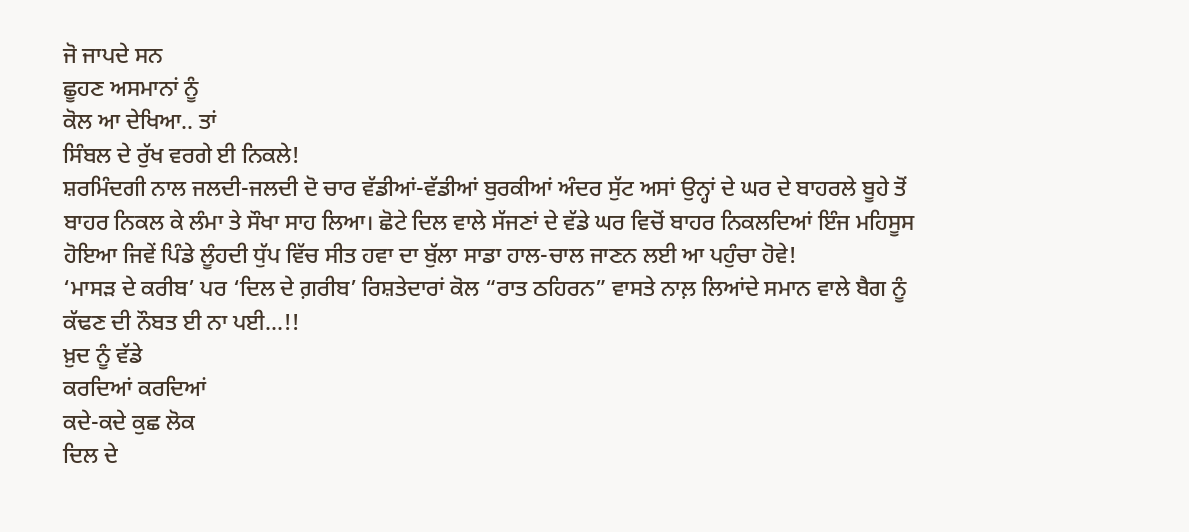ਜੋ ਜਾਪਦੇ ਸਨ
ਛੂਹਣ ਅਸਮਾਨਾਂ ਨੂੰ
ਕੋਲ ਆ ਦੇਖਿਆ.. ਤਾਂ
ਸਿੰਬਲ ਦੇ ਰੁੱਖ ਵਰਗੇ ਈ ਨਿਕਲੇ!
ਸ਼ਰਮਿੰਦਗੀ ਨਾਲ ਜਲਦੀ-ਜਲਦੀ ਦੋ ਚਾਰ ਵੱਡੀਆਂ-ਵੱਡੀਆਂ ਬੁਰਕੀਆਂ ਅੰਦਰ ਸੁੱਟ ਅਸਾਂ ਉਨ੍ਹਾਂ ਦੇ ਘਰ ਦੇ ਬਾਹਰਲੇ ਬੂਹੇ ਤੋਂ ਬਾਹਰ ਨਿਕਲ ਕੇ ਲੰਮਾ ਤੇ ਸੌਖਾ ਸਾਹ ਲਿਆ। ਛੋਟੇ ਦਿਲ ਵਾਲੇ ਸੱਜਣਾਂ ਦੇ ਵੱਡੇ ਘਰ ਵਿਚੋਂ ਬਾਹਰ ਨਿਕਲਦਿਆਂ ਇੰਜ ਮਹਿਸੂਸ ਹੋਇਆ ਜਿਵੇਂ ਪਿੰਡੇ ਲੂੰਹਦੀ ਧੁੱਪ ਵਿੱਚ ਸੀਤ ਹਵਾ ਦਾ ਬੁੱਲਾ ਸਾਡਾ ਹਾਲ-ਚਾਲ ਜਾਣਨ ਲਈ ਆ ਪਹੁੰਚਾ ਹੋਵੇ!
‘ਮਾਸੜ ਦੇ ਕਰੀਬ’ ਪਰ ‘ਦਿਲ ਦੇ ਗ਼ਰੀਬ’ ਰਿਸ਼ਤੇਦਾਰਾਂ ਕੋਲ “ਰਾਤ ਠਹਿਰਨ” ਵਾਸਤੇ ਨਾਲ਼ ਲਿਆਂਦੇ ਸਮਾਨ ਵਾਲੇ ਬੈਗ ਨੂੰ ਕੱਢਣ ਦੀ ਨੌਬਤ ਈ ਨਾ ਪਈ…!!
ਖ਼ੁਦ ਨੂੰ ਵੱਡੇ
ਕਰਦਿਆਂ ਕਰਦਿਆਂ
ਕਦੇ-ਕਦੇ ਕੁਛ ਲੋਕ
ਦਿਲ ਦੇ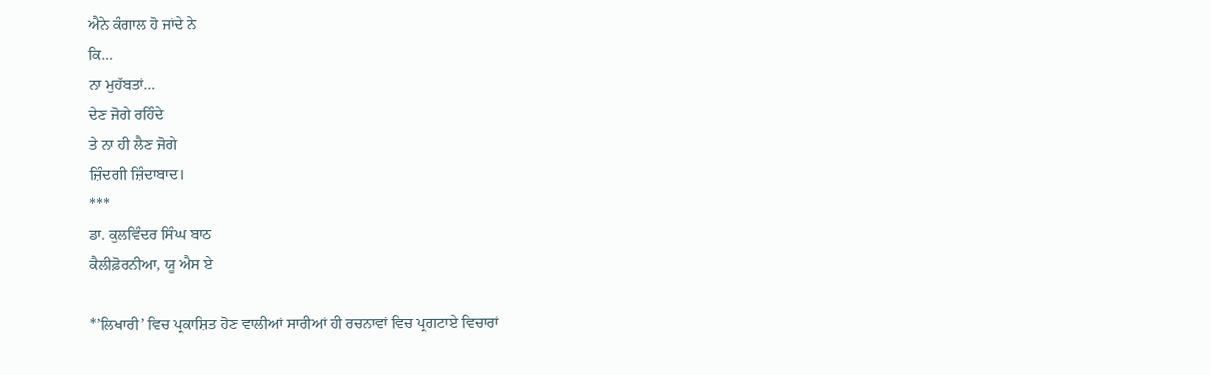ਐਨੇ ਕੰਗਾਲ ਹੋ ਜਾਂਦੇ ਨੇ
ਕਿ…
ਨਾ ਮੁਹੱਬਤਾਂ…
ਦੇਣ ਜੋਗੇ ਰਹਿੰਦੇ
ਤੇ ਨਾ ਹੀ ਲੈਣ ਜੋਗੇ
ਜ਼ਿੰਦਗੀ ਜ਼ਿੰਦਾਬਾਦ।
***
ਡਾ. ਕੁਲਵਿੰਦਰ ਸਿੰਘ ਬਾਠ
ਕੈਲੀਫ਼ੋਰਨੀਆ, ਯੂ ਐਸ ਏ

*’ਲਿਖਾਰੀ’ ਵਿਚ ਪ੍ਰਕਾਸ਼ਿਤ ਹੋਣ ਵਾਲੀਆਂ ਸਾਰੀਆਂ ਹੀ ਰਚਨਾਵਾਂ ਵਿਚ ਪ੍ਰਗਟਾਏ ਵਿਚਾਰਾਂ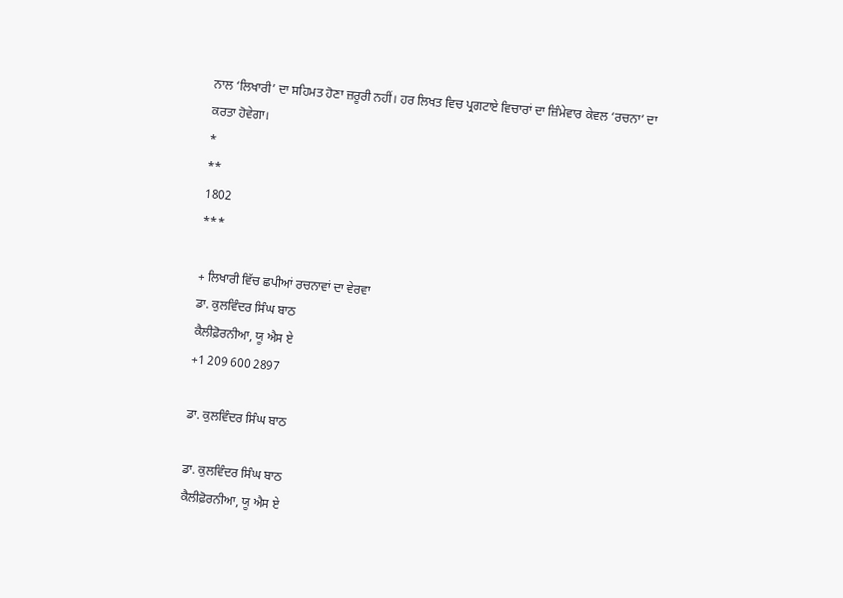ਨਾਲ ‘ਲਿਖਾਰੀ’ ਦਾ ਸਹਿਮਤ ਹੋਣਾ ਜ਼ਰੂਰੀ ਨਹੀਂ। ਹਰ ਲਿਖਤ ਵਿਚ ਪ੍ਰਗਟਾਏ ਵਿਚਾਰਾਂ ਦਾ ਜ਼ਿੰਮੇਵਾਰ ਕੇਵਲ ‘ਰਚਨਾ’ ਦਾ ਕਰਤਾ ਹੋਵੇਗਾ।
*
**
1802
***

+ ਲਿਖਾਰੀ ਵਿੱਚ ਛਪੀਆਂ ਰਚਨਾਵਾਂ ਦਾ ਵੇਰਵਾ
ਡਾ. ਕੁਲਵਿੰਦਰ ਸਿੰਘ ਬਾਠ
ਕੈਲੀਫ਼ੋਰਨੀਆ, ਯੂ ਐਸ ਏ
+1 209 600 2897

ਡਾ. ਕੁਲਵਿੰਦਰ ਸਿੰਘ ਬਾਠ

ਡਾ. ਕੁਲਵਿੰਦਰ ਸਿੰਘ ਬਾਠ
ਕੈਲੀਫ਼ੋਰਨੀਆ, ਯੂ ਐਸ ਏ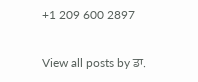+1 209 600 2897

View all posts by ਡਾ.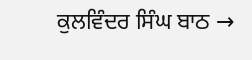ਕੁਲਵਿੰਦਰ ਸਿੰਘ ਬਾਠ →